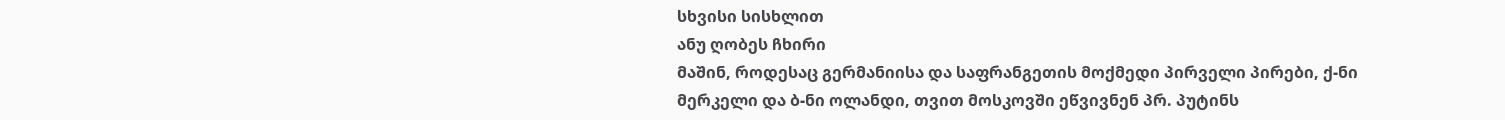სხვისი სისხლით
ანუ ღობეს ჩხირი
მაშინ, როდესაც გერმანიისა და საფრანგეთის მოქმედი პირველი პირები, ქ-ნი მერკელი და ბ-ნი ოლანდი, თვით მოსკოვში ეწვივნენ პრ. პუტინს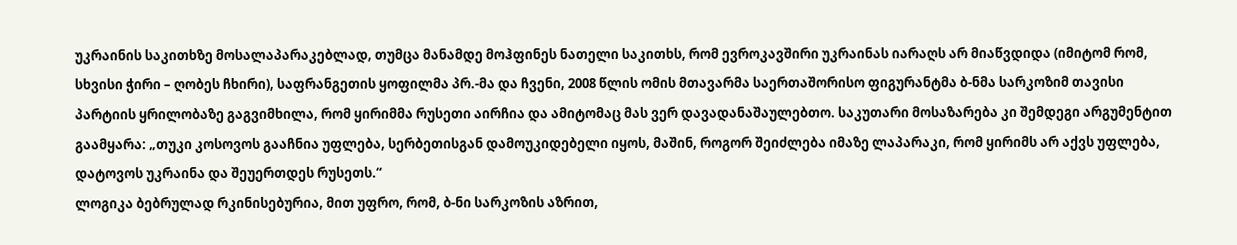უკრაინის საკითხზე მოსალაპარაკებლად, თუმცა მანამდე მოჰფინეს ნათელი საკითხს, რომ ევროკავშირი უკრაინას იარაღს არ მიაწვდიდა (იმიტომ რომ, სხვისი ჭირი – ღობეს ჩხირი), საფრანგეთის ყოფილმა პრ.-მა და ჩვენი, 2008 წლის ომის მთავარმა საერთაშორისო ფიგურანტმა ბ-ნმა სარკოზიმ თავისი პარტიის ყრილობაზე გაგვიმხილა, რომ ყირიმმა რუსეთი აირჩია და ამიტომაც მას ვერ დავადანაშაულებთო. საკუთარი მოსაზარება კი შემდეგი არგუმენტით გაამყარა: „თუკი კოსოვოს გააჩნია უფლება, სერბეთისგან დამოუკიდებელი იყოს, მაშინ, როგორ შეიძლება იმაზე ლაპარაკი, რომ ყირიმს არ აქვს უფლება, დატოვოს უკრაინა და შეუერთდეს რუსეთს.“
ლოგიკა ბებრულად რკინისებურია, მით უფრო, რომ, ბ-ნი სარკოზის აზრით,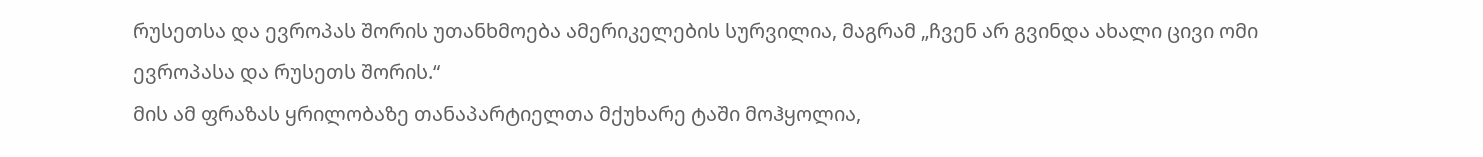რუსეთსა და ევროპას შორის უთანხმოება ამერიკელების სურვილია, მაგრამ „ჩვენ არ გვინდა ახალი ცივი ომი ევროპასა და რუსეთს შორის.“
მის ამ ფრაზას ყრილობაზე თანაპარტიელთა მქუხარე ტაში მოჰყოლია,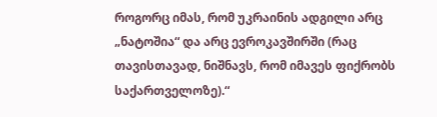როგორც იმას, რომ უკრაინის ადგილი არც „ნატოშია“ და არც ევროკავშირში (რაც თავისთავად, ნიშნავს, რომ იმავეს ფიქრობს საქართველოზე).“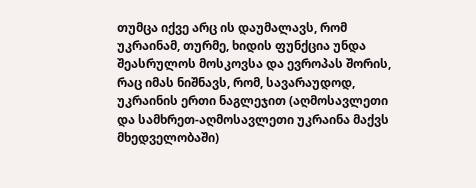თუმცა იქვე არც ის დაუმალავს, რომ უკრაინამ, თურმე, ხიდის ფუნქცია უნდა შეასრულოს მოსკოვსა და ევროპას შორის, რაც იმას ნიშნავს, რომ, სავარაუდოდ, უკრაინის ერთი ნაგლეჯით (აღმოსავლეთი და სამხრეთ-აღმოსავლეთი უკრაინა მაქვს მხედველობაში)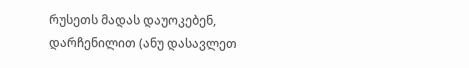რუსეთს მადას დაუოკებენ, დარჩენილით (ანუ დასავლეთ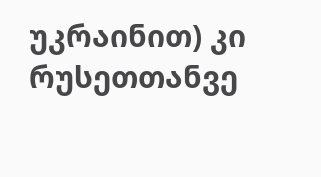უკრაინით) კი რუსეთთანვე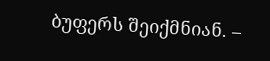ბუფერს შეიქმნიან. –